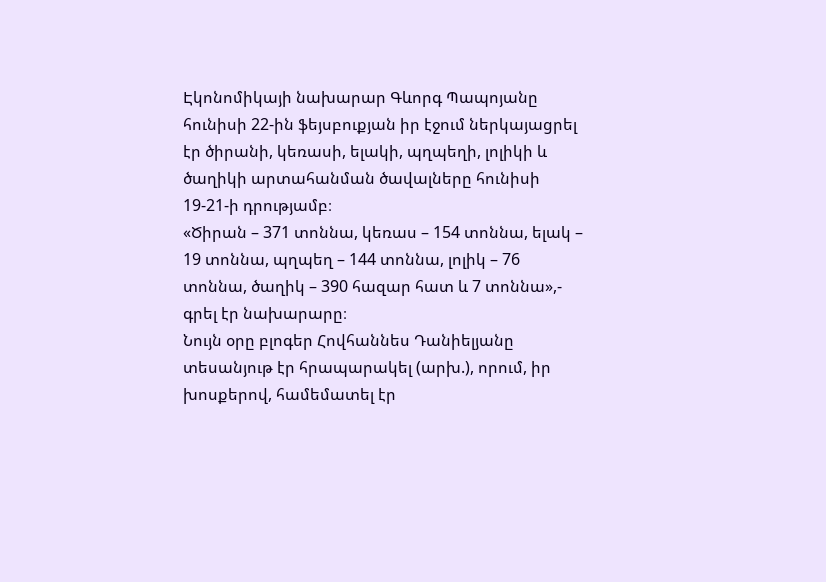Էկոնոմիկայի նախարար Գևորգ Պապոյանը հունիսի 22-ին ֆեյսբուքյան իր էջում ներկայացրել էր ծիրանի, կեռասի, ելակի, պղպեղի, լոլիկի և ծաղիկի արտահանման ծավալները հունիսի 19-21-ի դրությամբ։
«Ծիրան – 371 տոննա, կեռաս – 154 տոննա, ելակ – 19 տոննա, պղպեղ – 144 տոննա, լոլիկ – 76 տոննա, ծաղիկ – 390 հազար հատ և 7 տոննա»,- գրել էր նախարարը։
Նույն օրը բլոգեր Հովհաննես Դանիելյանը տեսանյութ էր հրապարակել (արխ.), որում, իր խոսքերով, համեմատել էր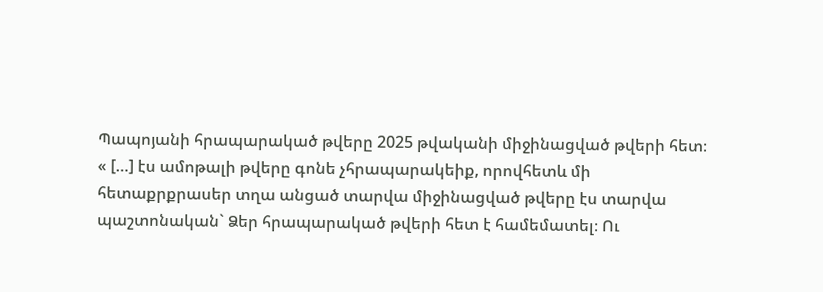Պապոյանի հրապարակած թվերը 2025 թվականի միջինացված թվերի հետ։
« […] էս ամոթալի թվերը գոնե չհրապարակեիք, որովհետև մի հետաքրքրասեր տղա անցած տարվա միջինացված թվերը էս տարվա պաշտոնական` Ձեր հրապարակած թվերի հետ է համեմատել։ Ու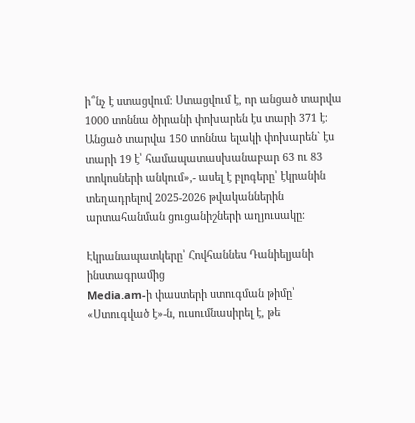ի՞նչ է ստացվում։ Ստացվում է, որ անցած տարվա 1000 տոննա ծիրանի փոխարեն էս տարի 371 է։ Անցած տարվա 150 տոննա ելակի փոխարեն` էս տարի 19 է՝ համապատասխանաբար 63 ու 83 տոկոսների անկում»,- ասել է բլոգերը՝ էկրանին տեղադրելով 2025-2026 թվականներին արտահանման ցուցանիշների աղյուսակը։

Էկրանապատկերը՝ Հովհաննես Դանիելյանի ինստագրամից
Media.am-ի փաստերի ստուգման թիմը՝ «Ստուգված է»-ն, ուսումնասիրել է, թե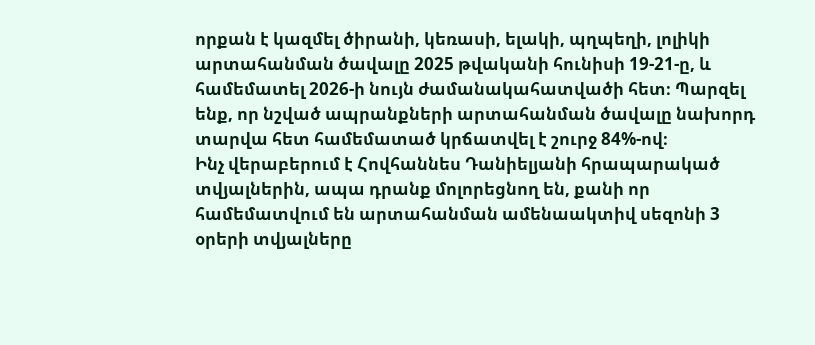որքան է կազմել ծիրանի, կեռասի, ելակի, պղպեղի, լոլիկի արտահանման ծավալը 2025 թվականի հունիսի 19-21-ը, և համեմատել 2026-ի նույն ժամանակահատվածի հետ։ Պարզել ենք, որ նշված ապրանքների արտահանման ծավալը նախորդ տարվա հետ համեմատած կրճատվել է շուրջ 84%-ով։
Ինչ վերաբերում է Հովհաննես Դանիելյանի հրապարակած տվյալներին, ապա դրանք մոլորեցնող են, քանի որ համեմատվում են արտահանման ամենաակտիվ սեզոնի 3 օրերի տվյալները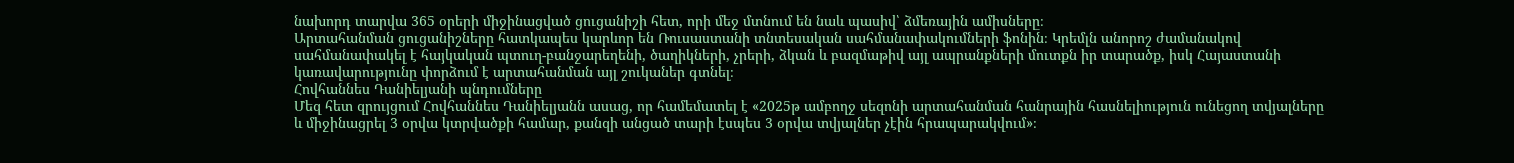նախորդ տարվա 365 օրերի միջինացված ցուցանիշի հետ, որի մեջ մտնում են նաև պասիվ՝ ձմեռային ամիսները։
Արտահանման ցուցանիշները հատկապես կարևոր են Ռուսաստանի տնտեսական սահմանափակումների ֆոնին։ Կրեմլն անորոշ ժամանակով սահմանափակել է հայկական պտուղ-բանջարեղենի, ծաղիկների, չրերի, ձկան և բազմաթիվ այլ ապրանքների մուտքն իր տարածք, իսկ Հայաստանի կառավարությունը փորձում է արտահանման այլ շուկաներ գտնել։
Հովհաննես Դանիելյանի պնդումները
Մեզ հետ զրույցում Հովհաննես Դանիելյանն ասաց, որ համեմատել է «2025թ ամբողջ սեզոնի արտահանման հանրային հասնելիություն ունեցող տվյալները և միջինացրել 3 օրվա կտրվածքի համար, քանզի անցած տարի էսպես 3 օրվա տվյալներ չէին հրապարակվում»։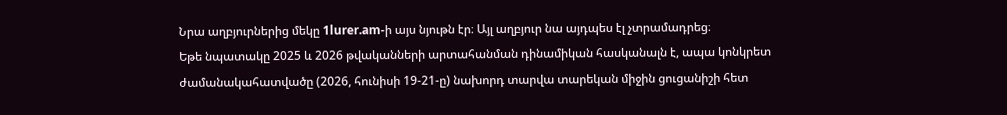Նրա աղբյուրներից մեկը 1lurer.am-ի այս նյութն էր։ Այլ աղբյուր նա այդպես էլ չտրամադրեց։
Եթե նպատակը 2025 և 2026 թվականների արտահանման դինամիկան հասկանալն է, ապա կոնկրետ ժամանակահատվածը (2026, հունիսի 19-21-ը) նախորդ տարվա տարեկան միջին ցուցանիշի հետ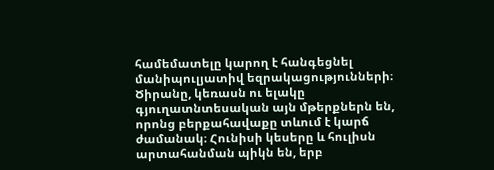համեմատելը կարող է հանգեցնել մանիպուլյատիվ եզրակացությունների։
Ծիրանը, կեռասն ու ելակը գյուղատնտեսական այն մթերքներն են, որոնց բերքահավաքը տևում է կարճ ժամանակ։ Հունիսի կեսերը և հուլիսն արտահանման պիկն են, երբ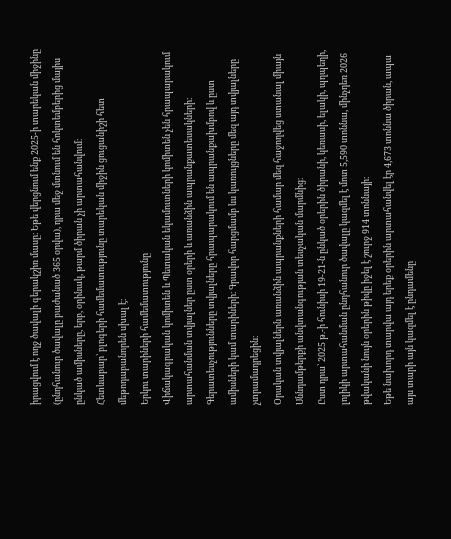իրացվում է ողջ ծավալի գերակշիռ մասը։ Եթե վերցնում ենք 2025-ի տարեկան միջինը (ընդհանուր ծավալը բաժանած 365 օրվա), դրա մեջ մտնում են հոկտեմբերից մայիս ընկած ամիսները, երբ, օրինակ, թարմ ծիրան չի արտահանվում։
Հետևաբար՝ բլոգերի համեմատությունը տարեկան միջին ցուցանիշի հետ մեթոդաբանորեն սխալ է։
Երկու տարիների համեմատությունը
Վիճակագրական կոմիտեն և Պետական եկամուտների կոմիտեն չեն հրապարակում արտահանման տվյալներ ըստ օրերի և առանձին ապրանքատեսակների։
Գերատեսչությունները տվյալները հրապարակում են ապրանքախմբով և ըստ ամիսների կամ տարիների։ Գրավոր հարցմամբ ևս կառույցները մեզ այդ տվյալները չտրամադրեցին։
Օրական տվյալներն առանձին ապրանքների համար մեզ հաջողվեց ստանալ միայն Սննդամթերքի անվտանգության տեսչական մարմնից։
Ըստ դրա՝ 2025 թ.-ի հունիսի 19-21-ն ընկած օրերին ծիրանի, կեռասի, ելակի, պղպեղի, լոլիկի արտահանման ընդհանուր ծավալը կազմել է մոտ 5,590 տոննա, մինչդեռ 2026 թվականի նույն օրերին թիվը իջել է շուրջ 914 տոննայի։
Եթե նախորդ տարվա այդ երեք օրերին արտահանվել էր 4,673 տոննա ծիրան, ապա այս տարի այն կազմել է ընդամենը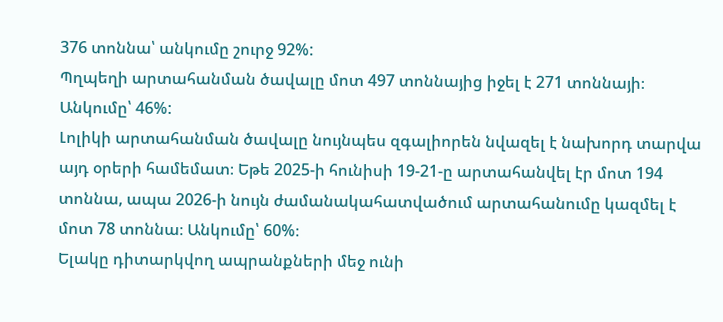376 տոննա՝ անկումը շուրջ 92%:
Պղպեղի արտահանման ծավալը մոտ 497 տոննայից իջել է 271 տոննայի։ Անկումը՝ 46%:
Լոլիկի արտահանման ծավալը նույնպես զգալիորեն նվազել է նախորդ տարվա այդ օրերի համեմատ։ Եթե 2025-ի հունիսի 19-21-ը արտահանվել էր մոտ 194 տոննա, ապա 2026-ի նույն ժամանակահատվածում արտահանումը կազմել է մոտ 78 տոննա։ Անկումը՝ 60%։
Ելակը դիտարկվող ապրանքների մեջ ունի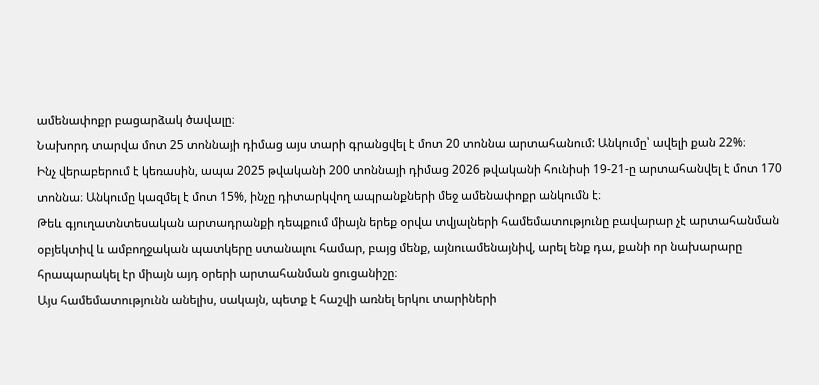ամենափոքր բացարձակ ծավալը։
Նախորդ տարվա մոտ 25 տոննայի դիմաց այս տարի գրանցվել է մոտ 20 տոննա արտահանում: Անկումը՝ ավելի քան 22%։
Ինչ վերաբերում է կեռասին, ապա 2025 թվականի 200 տոննայի դիմաց 2026 թվականի հունիսի 19-21-ը արտահանվել է մոտ 170 տոննա։ Անկումը կազմել է մոտ 15%, ինչը դիտարկվող ապրանքների մեջ ամենափոքր անկումն է։
Թեև գյուղատնտեսական արտադրանքի դեպքում միայն երեք օրվա տվյալների համեմատությունը բավարար չէ արտահանման օբյեկտիվ և ամբողջական պատկերը ստանալու համար, բայց մենք, այնուամենայնիվ, արել ենք դա, քանի որ նախարարը հրապարակել էր միայն այդ օրերի արտահանման ցուցանիշը։
Այս համեմատությունն անելիս, սակայն, պետք է հաշվի առնել երկու տարիների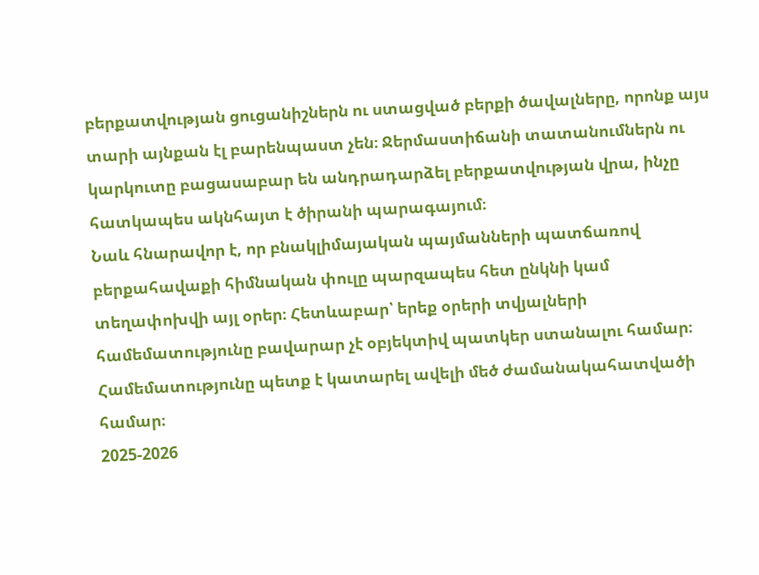բերքատվության ցուցանիշներն ու ստացված բերքի ծավալները, որոնք այս տարի այնքան էլ բարենպաստ չեն։ Ջերմաստիճանի տատանումներն ու կարկուտը բացասաբար են անդրադարձել բերքատվության վրա, ինչը հատկապես ակնհայտ է ծիրանի պարագայում։
Նաև հնարավոր է, որ բնակլիմայական պայմանների պատճառով բերքահավաքի հիմնական փուլը պարզապես հետ ընկնի կամ տեղափոխվի այլ օրեր։ Հետևաբար՝ երեք օրերի տվյալների համեմատությունը բավարար չէ օբյեկտիվ պատկեր ստանալու համար։ Համեմատությունը պետք է կատարել ավելի մեծ ժամանակահատվածի համար։
2025-2026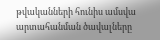թվականների հունիս ամսվա արտահանման ծավալները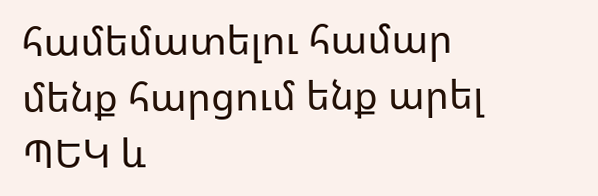համեմատելու համար մենք հարցում ենք արել ՊԵԿ և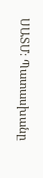ՍԱՏՄ։ Պատասխանը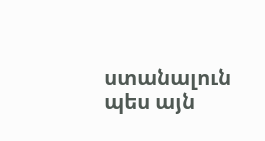ստանալուն պես այն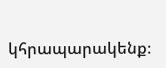կհրապարակենք։